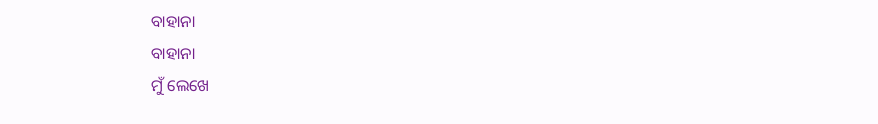ବାହାନା
ବାହାନା
ମୁଁ ଲେଖେ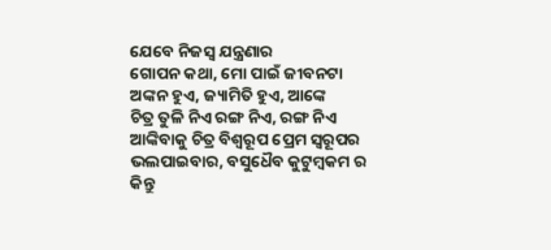ଯେବେ ନିଜସ୍ୱ ଯନ୍ତ୍ରଣାର
ଗୋପନ କଥା, ମୋ ପାଇଁ ଜୀବନଟା
ଅଙ୍କନ ହୁଏ, ଜ୍ୟାମିତି ହୁଏ, ଆଙ୍କେ
ଚିତ୍ର ତୁଳି ନିଏ ରଙ୍ଗ ନିଏ, ରଙ୍ଗ ନିଏ
ଆଙ୍କିବାକୁ ଚିତ୍ର ବିଶ୍ଵରୂପ ପ୍ରେମ ସ୍ୱରୂପର
ଭଲପାଇବାର, ବସୁଧୈବ କୁଟୁମ୍ବକମ ର
କିନ୍ତୁ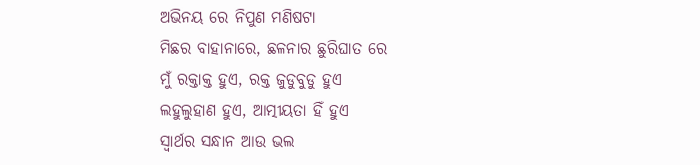ଅଭିନୟ ରେ ନିପୁଣ ମଣିଷଟା
ମିଛର ବାହାନାରେ, ଛଳନାର ଛୁରିଘାତ ରେ
ମୁଁ ରକ୍ତାକ୍ତ ହୁଏ, ରକ୍ତ ଜୁଡୁବୁଡୁ ହୁଏ
ଲହୁଲୁହାଣ ହୁଏ, ଆତ୍ମୀୟତା ହିଁ ହୁଏ
ସ୍ୱାର୍ଥର ସନ୍ଧାନ ଆଉ ଭଲ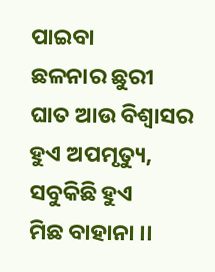ପାଇବା
ଛଳନାର ଛୁରୀ ଘାତ ଆଉ ବିଶ୍ୱାସର
ହୁଏ ଅପମୃତ୍ୟୁ, ସବୁକିଛି ହୁଏ
ମିଛ ବାହାନା ।।